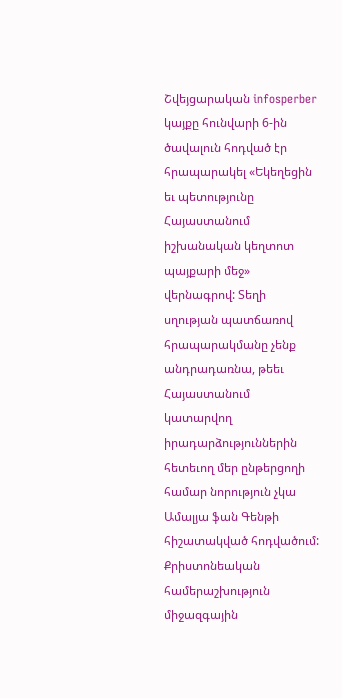Շվեյցարական infosperber կայքը հունվարի 6-ին ծավալուն հոդված էր հրապարակել «Եկեղեցին եւ պետությունը Հայաստանում իշխանական կեղտոտ պայքարի մեջ» վերնագրով: Տեղի սղության պատճառով հրապարակմանը չենք անդրադառնա, թեեւ Հայաստանում կատարվող իրադարձություններին հետեւող մեր ընթերցողի համար նորություն չկա Ամալյա ֆան Գենթի հիշատակված հոդվածում: Քրիստոնեական համերաշխություն միջազգային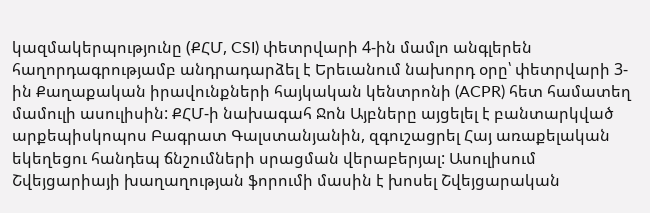կազմակերպությունը (ՔՀՄ, CSI) փետրվարի 4-ին մամլո անգլերեն հաղորդագրությամբ անդրադարձել է Երեւանում նախորդ օրը՝ փետրվարի 3-ին Քաղաքական իրավունքների հայկական կենտրոնի (ACPR) հետ համատեղ մամուլի ասուլիսին: ՔՀՄ-ի նախագահ Ջոն Այբները այցելել է բանտարկված արքեպիսկոպոս Բագրատ Գալստանյանին, զգուշացրել Հայ առաքելական եկեղեցու հանդեպ ճնշումների սրացման վերաբերյալ: Ասուլիսում Շվեյցարիայի խաղաղության ֆորումի մասին է խոսել Շվեյցարական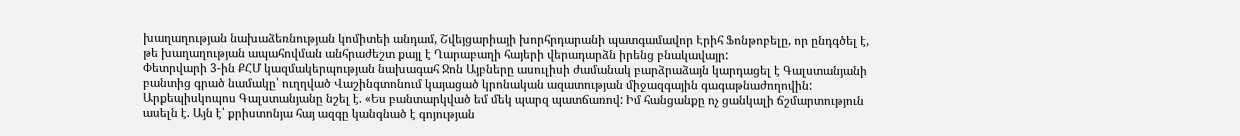խաղաղության նախաձեռնության կոմիտեի անդամ, Շվեյցարիայի խորհրդարանի պատգամավոր Էրիհ Ֆոնթոբելը, որ ընդգծել է, թե խաղաղության ապահովման անհրաժեշտ քայլ է Ղարաբաղի հայերի վերադարձն իրենց բնակավայր:
Փետրվարի 3-ին ՔՀՄ կազմակերպության նախագահ Ջոն Այբները ասուլիսի ժամանակ բարձրաձայն կարդացել է Գալստանյանի բանտից գրած նամակը՝ ուղղված Վաշինգտոնում կայացած կրոնական ազատության միջազգային գագաթնաժողովին: Արքեպիսկոպոս Գալստանյանը նշել է. «Ես բանտարկված եմ մեկ պարզ պատճառով: Իմ հանցանքը ոչ ցանկալի ճշմարտություն ասելն է. Այն է՝ քրիստոնյա հայ ազգը կանգնած է գոյության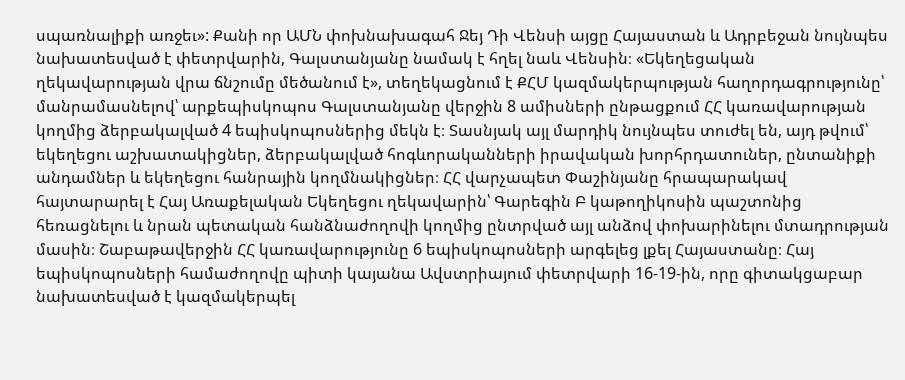սպառնալիքի առջեւ»: Քանի որ ԱՄՆ փոխնախագահ Ջեյ Դի Վենսի այցը Հայաստան և Ադրբեջան նույնպես նախատեսված է փետրվարին, Գալստանյանը նամակ է հղել նաև Վենսին։ «Եկեղեցական ղեկավարության վրա ճնշումը մեծանում է», տեղեկացնում է ՔՀՄ կազմակերպության հաղորդագրությունը՝ մանրամասնելով՝ արքեպիսկոպոս Գալստանյանը վերջին 8 ամիսների ընթացքում ՀՀ կառավարության կողմից ձերբակալված 4 եպիսկոպոսներից մեկն է։ Տասնյակ այլ մարդիկ նույնպես տուժել են, այդ թվում՝ եկեղեցու աշխատակիցներ, ձերբակալված հոգևորականների իրավական խորհրդատուներ, ընտանիքի անդամներ և եկեղեցու հանրային կողմնակիցներ։ ՀՀ վարչապետ Փաշինյանը հրապարակավ հայտարարել է Հայ Առաքելական Եկեղեցու ղեկավարին՝ Գարեգին Բ կաթողիկոսին պաշտոնից հեռացնելու և նրան պետական հանձնաժողովի կողմից ընտրված այլ անձով փոխարինելու մտադրության մասին։ Շաբաթավերջին ՀՀ կառավարությունը 6 եպիսկոպոսների արգելեց լքել Հայաստանը։ Հայ եպիսկոպոսների համաժողովը պիտի կայանա Ավստրիայում փետրվարի 16-19-ին, որը գիտակցաբար նախատեսված է կազմակերպել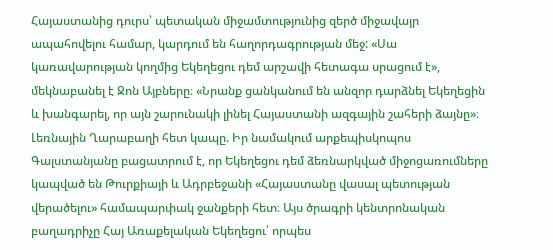Հայաստանից դուրս՝ պետական միջամտությունից զերծ միջավայր ապահովելու համար, կարդում են հաղորդագրության մեջ: «Սա կառավարության կողմից Եկեղեցու դեմ արշավի հետագա սրացում է», մեկնաբանել է Ջոն Այբները։ «Նրանք ցանկանում են անզոր դարձնել Եկեղեցին և խանգարել, որ այն շարունակի լինել Հայաստանի ազգային շահերի ձայնը»։
Լեռնային Ղարաբաղի հետ կապը. Իր նամակում արքեպիսկոպոս Գալստանյանը բացատրում է, որ Եկեղեցու դեմ ձեռնարկված միջոցառումները կապված են Թուրքիայի և Ադրբեջանի «Հայաստանը վասալ պետության վերածելու» համապարփակ ջանքերի հետ։ Այս ծրագրի կենտրոնական բաղադրիչը Հայ Առաքելական Եկեղեցու՝ որպես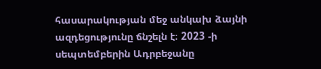հասարակության մեջ անկախ ձայնի ազդեցությունը ճնշելն է։ 2023 -ի սեպտեմբերին Ադրբեջանը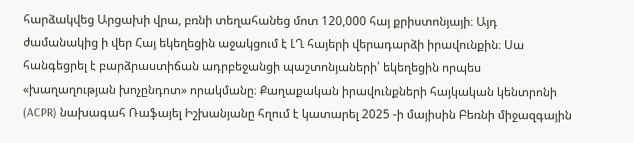հարձակվեց Արցախի վրա, բռնի տեղահանեց մոտ 120,000 հայ քրիստոնյայի։ Այդ ժամանակից ի վեր Հայ եկեղեցին աջակցում է ԼՂ հայերի վերադարձի իրավունքին։ Սա հանգեցրել է բարձրաստիճան ադրբեջանցի պաշտոնյաների՝ եկեղեցին որպես «խաղաղության խոչընդոտ» որակմանը։ Քաղաքական իրավունքների հայկական կենտրոնի (ACPR) նախագահ Ռաֆայել Իշխանյանը հղում է կատարել 2025 -ի մայիսին Բեռնի միջազգային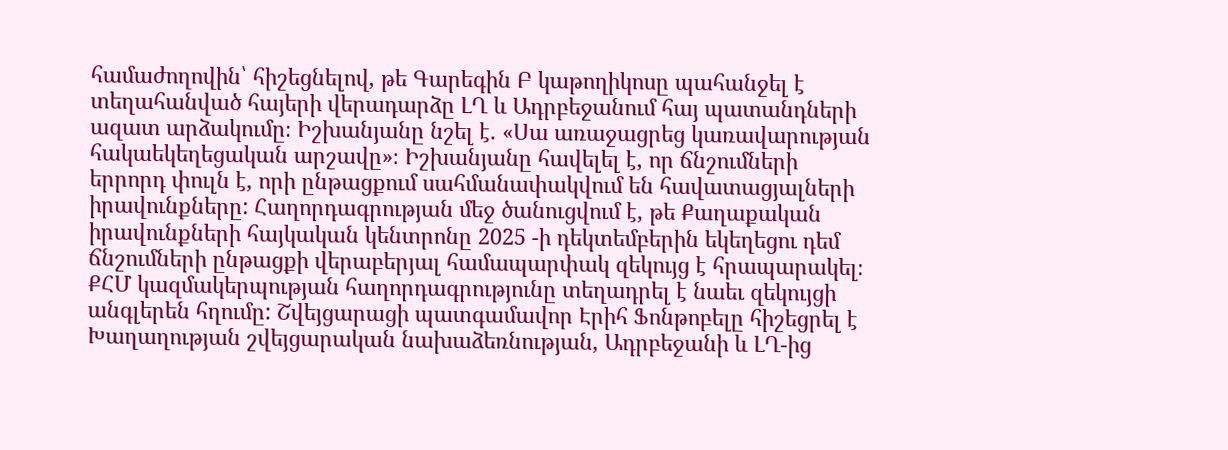համաժողովին՝ հիշեցնելով, թե Գարեգին Բ կաթողիկոսը պահանջել է տեղահանված հայերի վերադարձը ԼՂ և Ադրբեջանում հայ պատանդների ազատ արձակումը։ Իշխանյանը նշել է. «Սա առաջացրեց կառավարության հակաեկեղեցական արշավը»։ Իշխանյանը հավելել է, որ ճնշումների երրորդ փուլն է, որի ընթացքում սահմանափակվում են հավատացյալների իրավունքները: Հաղորդագրության մեջ ծանուցվում է, թե Քաղաքական իրավունքների հայկական կենտրոնը 2025 -ի դեկտեմբերին եկեղեցու դեմ ճնշումների ընթացքի վերաբերյալ համապարփակ զեկույց է հրապարակել։ ՔՀՄ կազմակերպության հաղորդագրությունը տեղադրել է նաեւ զեկույցի անգլերեն հղումը: Շվեյցարացի պատգամավոր Էրիհ Ֆոնթոբելը հիշեցրել է Խաղաղության շվեյցարական նախաձեռնության, Ադրբեջանի և ԼՂ-ից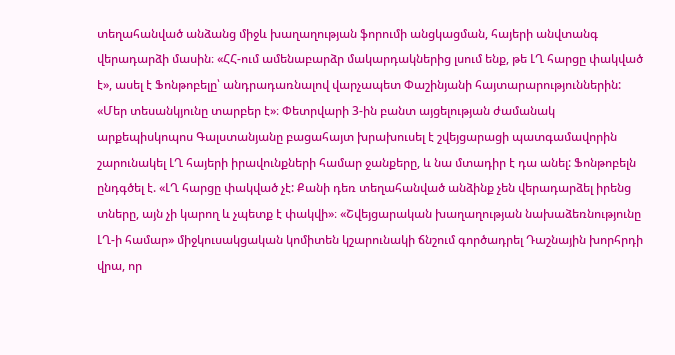տեղահանված անձանց միջև խաղաղության ֆորումի անցկացման, հայերի անվտանգ վերադարձի մասին։ «ՀՀ-ում ամենաբարձր մակարդակներից լսում ենք, թե ԼՂ հարցը փակված է», ասել է Ֆոնթոբելը՝ անդրադառնալով վարչապետ Փաշինյանի հայտարարություններին: «Մեր տեսանկյունը տարբեր է»։ Փետրվարի 3-ին բանտ այցելության ժամանակ արքեպիսկոպոս Գալստանյանը բացահայտ խրախուսել է շվեյցարացի պատգամավորին շարունակել ԼՂ հայերի իրավունքների համար ջանքերը, և նա մտադիր է դա անել: Ֆոնթոբելն ընդգծել է. «ԼՂ հարցը փակված չէ: Քանի դեռ տեղահանված անձինք չեն վերադարձել իրենց տները, այն չի կարող և չպետք է փակվի»։ «Շվեյցարական խաղաղության նախաձեռնությունը ԼՂ-ի համար» միջկուսակցական կոմիտեն կշարունակի ճնշում գործադրել Դաշնային խորհրդի վրա, որ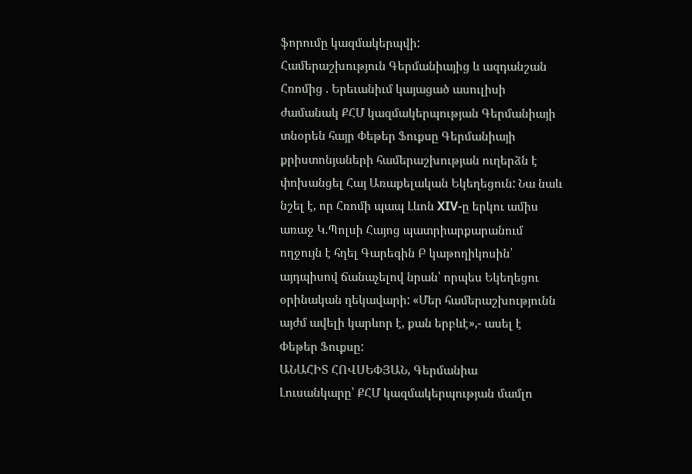ֆորումը կազմակերպվի:
Համերաշխություն Գերմանիայից և ազդանշան Հռոմից . Երեւանիւմ կայացած ասուլիսի ժամանակ ՔՀՄ կազմակերպության Գերմանիայի տնօրեն հայր Փեթեր Ֆուքսը Գերմանիայի քրիստոնյաների համերաշխության ուղերձն է փոխանցել Հայ Առաքելական Եկեղեցուն: Նա նաև նշել է, որ Հռոմի պապ Լևոն XIV-ը երկու ամիս առաջ Կ.Պոլսի Հայոց պատրիարքարանում ողջույն է հղել Գարեգին Բ կաթողիկոսին՝ այդպիսով ճանաչելով նրան՝ որպես Եկեղեցու օրինական ղեկավարի: «Մեր համերաշխությունն այժմ ավելի կարևոր է, քան երբևէ»,- ասել է Փեթեր Ֆուքսը:
ԱՆԱՀԻՏ ՀՈՎՍԵՓՅԱՆ, Գերմանիա
Լուսանկարը՝ ՔՀՄ կազմակերպության մամլո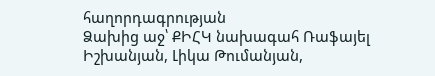հաղորդագրության
Ձախից աջ՝ ՔԻՀԿ նախագահ Ռաֆայել Իշխանյան, Լիկա Թումանյան,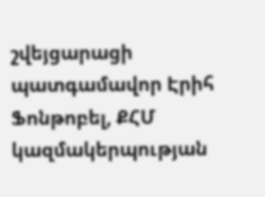շվեյցարացի պատգամավոր Էրիհ Ֆոնթոբել, ՔՀՄ կազմակերպության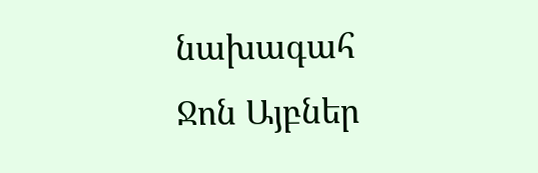նախագահ Ջոն Այբներ